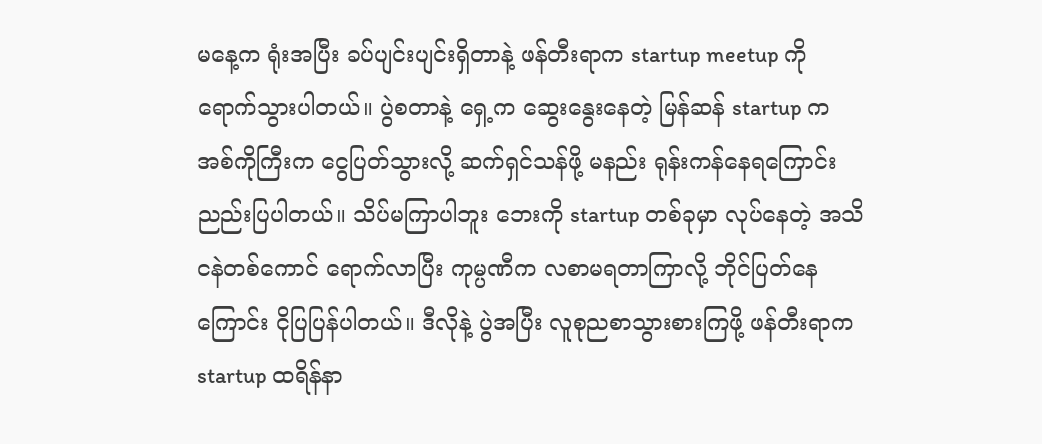မနေ့က ရုံးအပြီး ခပ်ပျင်းပျင်းရှိတာနဲ့ ဖန်တီးရာက startup meetup ကို ရောက်သွားပါတယ်။ ပွဲစတာနဲ့ ရှေ့က ဆွေးနွေးနေတဲ့ မြန်ဆန် startup က အစ်ကိုကြီးက ငွေပြတ်သွားလို့ ဆက်ရှင်သန်ဖို့ မနည်း ရုန်းကန်နေရကြောင်း ညည်းပြပါတယ်။ သိပ်မကြာပါဘူး ဘေးကို startup တစ်ခုမှာ လုပ်နေတဲ့ အသိငနဲတစ်ကောင် ရောက်လာပြီး ကုမ္ပဏီက လစာမရတာကြာလို့ ဘိုင်ပြတ်နေကြောင်း ငိုပြပြန်ပါတယ်။ ဒီလိုနဲ့ ပွဲအပြီး လူစုညစာသွားစားကြဖို့ ဖန်တီးရာက startup ထရိန်နာ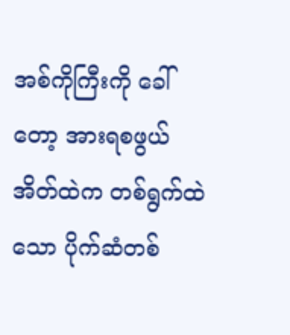အစ်ကိုကြီးကို ခေါ်တော့ အားရစဖွယ် အိတ်ထဲက တစ်ရွက်ထဲသော ပိုက်ဆံတစ်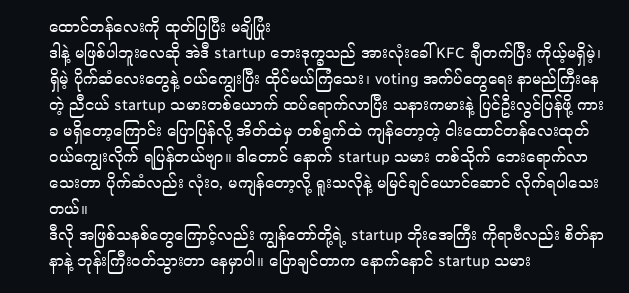ထောင်တန်လေးကို ထုတ်ပြပြီး မချိပြုံး
ဒါနဲ့ မဖြစ်ပါဘူးလေဆို အဲဒီ startup ဘေးဒုက္ခသည် အားလုံးခေါ် KFC ချီတက်ပြီး ကိုယ့်မရှိမဲ့၊ ရှိမဲ့ ပိုက်ဆံလေးတွေနဲ့ ဝယ်ကျွေးပြီး ထိုင်မယ်ကြံသေး၊ voting အက်ပ်တွေရေး နာမည်ကြီးနေတဲ့ ညီငယ် startup သမားတစ်ယောက် ထပ်ရောက်လာပြီး သနားကမားနဲ့ ပြင်ဦးလွင်ပြန်ဖို့ ကားခ မရှိတော့ကြောင်း ပြောပြန်လို့ အိတ်ထဲမှ တစ်ရွက်ထဲ ကျန်တော့တဲ့ ငါးထောင်တန်လေးထုတ် ဝယ်ကျွေးလိုက် ရပြန်တယ်ဗျာ။ ဒါတောင် နောက် startup သမား တစ်သိုက် ဘေးရောက်လာသေးတာ ပိုက်ဆံလည်း လုံးဝ, မကျန်တော့လို့ ရူးသလိုနဲ့ မမြင်ချင်ယောင်ဆောင် လိုက်ရပါသေးတယ်။
ဒီလို အဖြစ်သနစ်တွေကြောင့်လည်း ကျွန်တော်တို့ရဲ့ startup ဘိုးအေကြီး ကိုရာဗီလည်း စိတ်နာနာနဲ့ ဘုန်းကြီးဝတ်သွားတာ နေမှာပါ။ ပြောချင်တာက နောက်နောင် startup သမား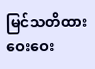မြင်သတိထား ဝေးဝေး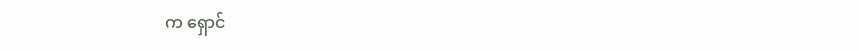က ရှောင်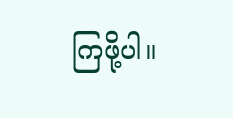ကြဖို့ပါ။